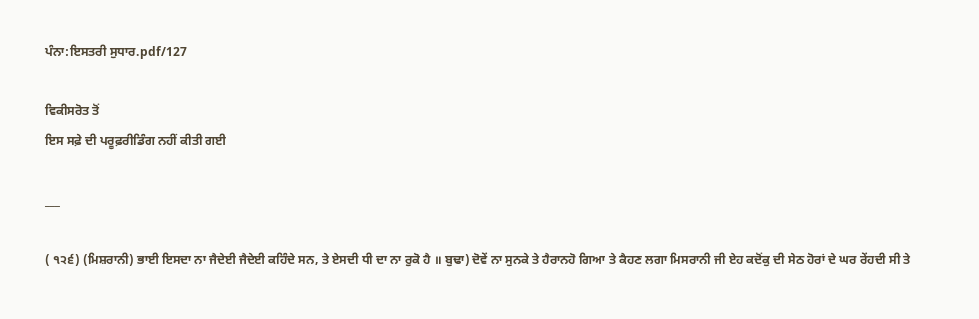ਪੰਨਾ:ਇਸਤਰੀ ਸੁਧਾਰ.pdf/127

ਵਿਕੀਸਰੋਤ ਤੋਂ
ਇਸ ਸਫ਼ੇ ਦੀ ਪਰੂਫ਼ਰੀਡਿੰਗ ਨਹੀਂ ਕੀਤੀ ਗਈ

___

( ੧੨੬) (ਮਿਸ਼ਰਾਨੀ) ਭਾਈ ਇਸਦਾ ਨਾ ਜੈਦੇਈ ਜੈਦੇਈ ਕਹਿੰਦੇ ਸਨ, ਤੇ ਏਸਦੀ ਧੀ ਦਾ ਨਾ ਰੁਕੋ ਹੈ ॥ ਬੁਢਾ) ਦੋਵੇਂ ਨਾ ਸੁਨਕੇ ਤੇ ਹੈਰਾਨਹੋ ਗਿਆ ਤੇ ਕੈਹਣ ਲਗਾ ਮਿਸਰਾਨੀ ਜੀ ਏਹ ਕਦੋਂਕੁ ਦੀ ਸੇਠ ਹੋਰਾਂ ਦੇ ਘਰ ਰੇਂਹਦੀ ਸੀ ਤੇ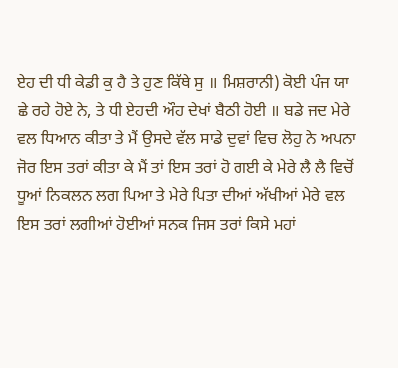ਏਹ ਦੀ ਧੀ ਕੇਡੀ ਕੁ ਹੈ ਤੇ ਹੁਣ ਕਿੱਥੇ ਸੁ ॥ ਮਿਸ਼ਰਾਨੀ) ਕੋਈ ਪੰਜ ਯਾ ਛੇ ਰਹੇ ਹੋਏ ਨੇ, ਤੇ ਧੀ ਏਹਦੀ ਔਹ ਦੇਖਾਂ ਬੈਠੀ ਹੋਈ ॥ ਬਡੇ ਜਦ ਮੇਰੇ ਵਲ ਧਿਆਨ ਕੀਤਾ ਤੇ ਮੈਂ ਉਸਦੇ ਵੱਲ ਸਾਡੇ ਦੁਵਾਂ ਵਿਚ ਲੋਹੁ ਨੇ ਅਪਨਾ ਜੋਰ ਇਸ ਤਰਾਂ ਕੀਤਾ ਕੇ ਮੈਂ ਤਾਂ ਇਸ ਤਰਾਂ ਹੋ ਗਈ ਕੇ ਮੇਰੇ ਲੈ ਲੈ ਵਿਚੋਂ ਧੂਆਂ ਨਿਕਲਨ ਲਗ ਪਿਆ ਤੇ ਮੇਰੇ ਪਿਤਾ ਦੀਆਂ ਅੱਖੀਆਂ ਮੇਰੇ ਵਲ ਇਸ ਤਰਾਂ ਲਗੀਆਂ ਹੋਈਆਂ ਸਨਕ ਜਿਸ ਤਰਾਂ ਕਿਸੇ ਮਹਾਂ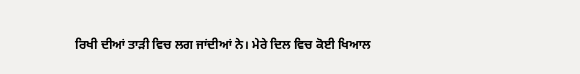ਰਿਖੀ ਦੀਆਂ ਤਾੜੀ ਵਿਚ ਲਗ ਜਾਂਦੀਆਂ ਨੇ। ਮੇਰੇ ਦਿਲ ਵਿਚ ਕੋਈ ਖਿਆਲ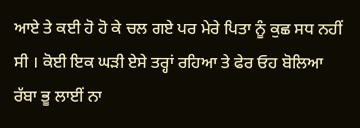ਆਏ ਤੇ ਕਈ ਹੋ ਹੋ ਕੇ ਚਲ ਗਏ ਪਰ ਮੇਰੇ ਪਿਤਾ ਨੂੰ ਕੁਛ ਸਧ ਨਹੀਂ ਸੀ । ਕੋਈ ਇਕ ਘੜੀ ਏਸੇ ਤਰ੍ਹਾਂ ਰਹਿਆ ਤੇ ਫੇਰ ਓਹ ਬੋਲਿਆ ਰੱਬਾ ਭੂ ਲਾਈਂ ਨਾ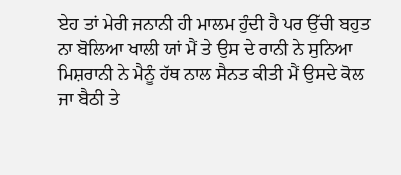ਏਹ ਤਾਂ ਮੇਰੀ ਜਨਾਨੀ ਹੀ ਮਾਲਮ ਹੁੰਦੀ ਹੈ ਪਰ ਉੱਚੀ ਬਹੁਤ ਨਾ ਬੋਲਿਆ ਖਾਲੀ ਯਾਂ ਮੈਂ ਤੇ ਉਸ ਦੇ ਰਾਨੀ ਨੇ ਸੁਨਿਆ ਮਿਸ਼ਰਾਨੀ ਨੇ ਮੈਨੂੰ ਹੱਥ ਨਾਲ ਸੈਨਤ ਕੀਤੀ ਮੈਂ ਉਸਦੇ ਕੋਲ ਜਾ ਬੈਠੀ ਤੇ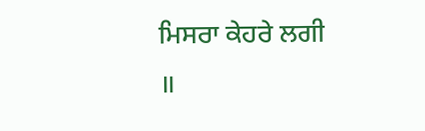ਮਿਸਰਾ ਕੇਹਰੇ ਲਗੀ ॥